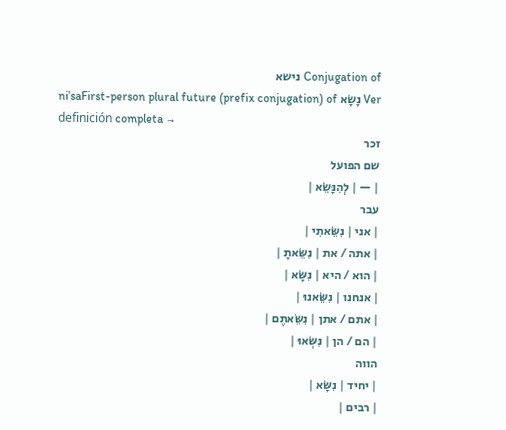Conjugation of נישא
niˈsaFirst-person plural future (prefix conjugation) of נָשָׂא Ver definición completa →
זכר
שם הפועל
| — | לְהִנָּשֵׂא |
עבר
| אני | נִשֵּׂאתִי |
| אתה / את | נִשֵּׂאתָ |
| הוא / היא | נִשָּׂא |
| אנחנו | נִשֵּׂאנוּ |
| אתם / אתן | נִשֵּׂאתֶם |
| הם / הן | נִשְּׂאוּ |
הווה
| יחיד | נִשָּׂא |
| רבים |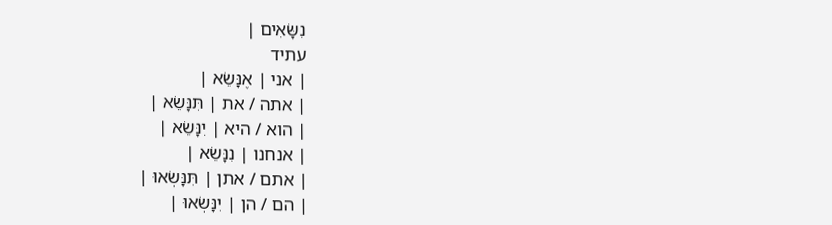נִשָּׂאִים |
עתיד
| אני | אֶנָּשֵׂא |
| אתה / את | תִּנָּשֵׂא |
| הוא / היא | יִנָּשֵׂא |
| אנחנו | נִנָּשֵׂא |
| אתם / אתן | תִּנָּשְׂאוּ |
| הם / הן | יִנָּשְׂאוּ |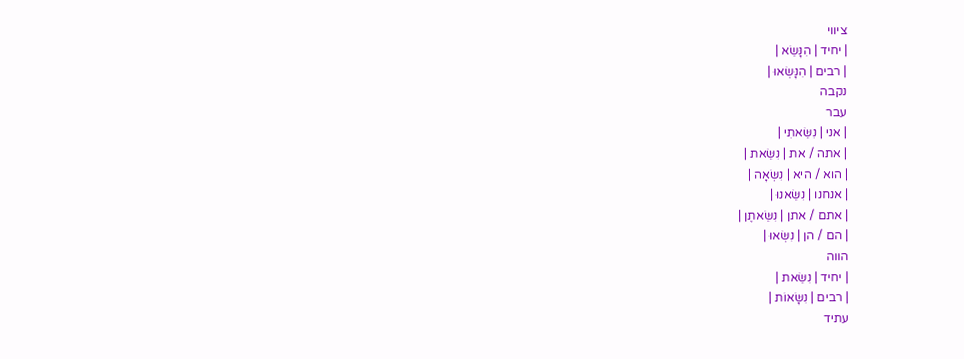ציווי
| יחיד | הִנָּשֵׂא |
| רבים | הִנָּשְׂאוּ |
נקבה
עבר
| אני | נִשֵּׂאתִי |
| אתה / את | נִשֵּׂאת |
| הוא / היא | נִשְּׂאָה |
| אנחנו | נִשֵּׂאנוּ |
| אתם / אתן | נִשֵּׂאתֶן |
| הם / הן | נִשְּׂאוּ |
הווה
| יחיד | נִשֵּׂאת |
| רבים | נִשָּׂאוֹת |
עתיד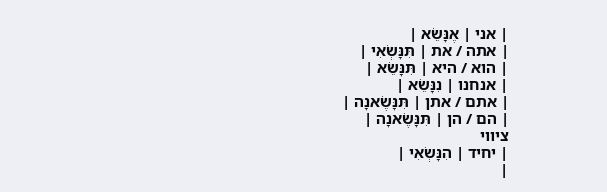| אני | אֶנָּשֵׂא |
| אתה / את | תִּנָּשְׂאִי |
| הוא / היא | תִּנָּשֵׂא |
| אנחנו | נִנָּשֵׂא |
| אתם / אתן | תִּנָּשֶׂאנָה |
| הם / הן | תִּנָּשֶׂאנָה |
ציווי
| יחיד | הִנָּשְׂאִי |
|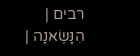רבים | הִנָּשֶׂאנָה |